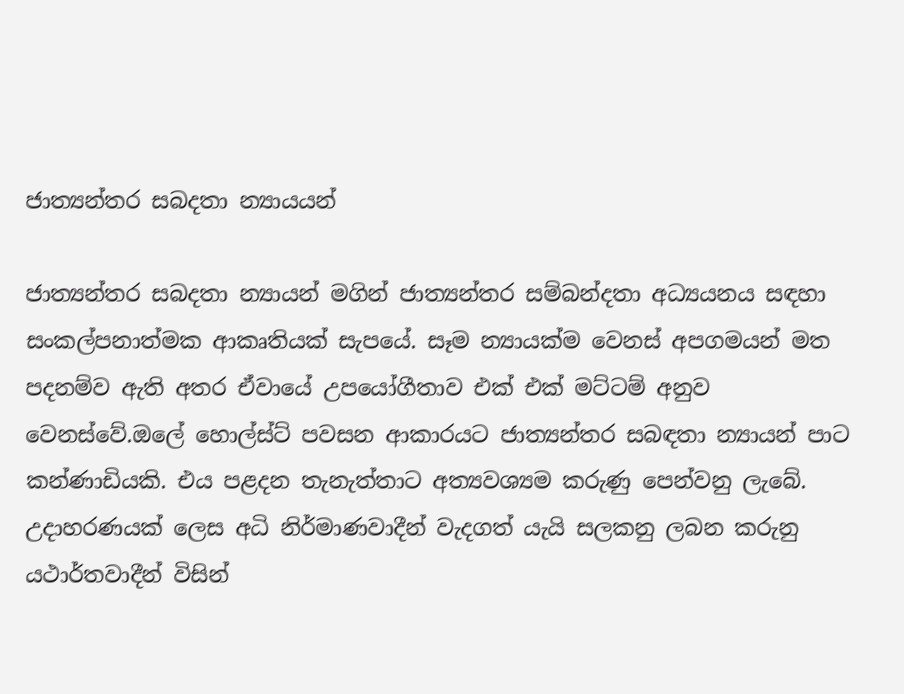ජාත්‍යන්තර සබදතා න්‍යායයන්

ජාත්‍යන්තර සබදතා න්‍යායන් මගින් ජාත්‍යන්තර සම්බන්දතා අධ්‍යයනය සඳහා සංකල්පනාත්මක ආකෘතියක් සැපයේ. සෑම න්‍යායක්ම වෙනස් අපගමයන් මත පදනම්ව ඇති අතර ඒවායේ උපයෝගීතාව එක් එක් මට්ටම් අනුව වෙනස්වේ.ඔලේ හොල්ස්ට් පවසන ආකාරයට ජාත්‍යන්තර සබඳතා න්‍යායන් පාට කන්ණාඩියකි. එය පළදන තැනැත්තාට අත්‍යවශ්‍යම කරුණු පෙන්වනු ලැබේ. උදාහරණයක් ලෙස අධි නිර්මාණවාදීන් වැදගත් යැයි සලකනු ලබන කරුනු යථාර්තවාදීන් විසින්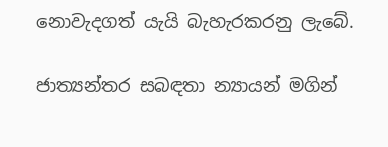නොවැදගත් යැයි බැහැරකරනු ලැබේ.

ජාත්‍යන්තර සබඳතා න්‍යායන් මගින්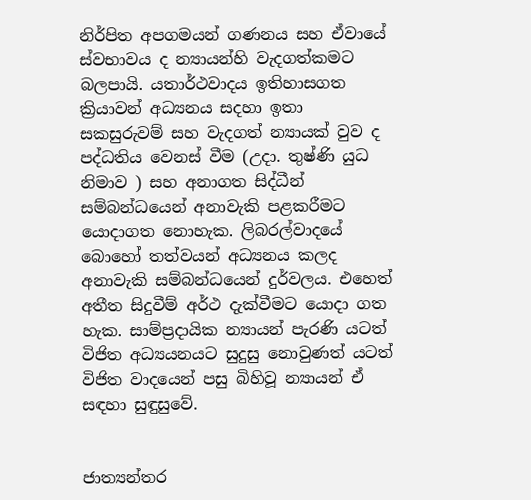නිර්පිත අපගමයන් ගණනය සහ ඒවායේ ස්වභාවය ද න්‍යායන්හි වැදගත්කමට බලපායි. යතාර්ථවාදය ඉතිහාසගත ක්‍රියාවන් අධ්‍යනය සදහා ඉතා සකසුරුවම් සහ වැදගත් න්‍යායක් වුව ද පද්ධතිය වෙනස් වීම (උදා. තුෂ්ණි යුධ නිමාව ) සහ අනාගත සිද්ධීන් සම්බන්ධයෙන් අනාවැකි පළකරීමට යොදාගත නොහැක. ලිබරල්වාදයේ බොහෝ තත්වයන් අධ්‍යනය කලද අනාවැකි සම්බන්ධයෙන් දුර්වලය. එහෙත් අතීත සිදුවීම් අර්ථ දැක්වීමට යොදා ගත හැක. සාම්ප්‍රදායික න්‍යායන් පැරණි යටත් විජිත අධ්‍යයනයට සුදුසු නොවුණත් යටත් විජිත වාදයෙන් පසු බිහිවූ න්‍යායන් ඒ සඳහා සුඳුසුවේ.


ජාත්‍යන්තර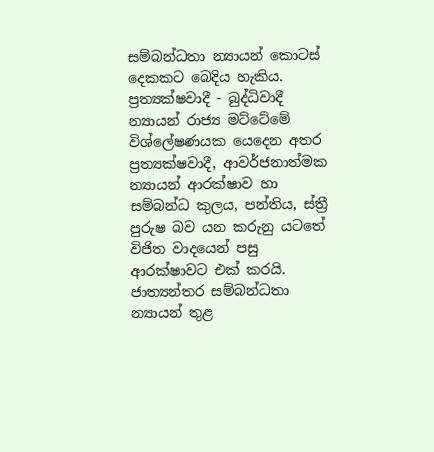සම්බන්ධතා න්‍යායන් කොටස් දෙකකට බෙදිය හැකිය. ප්‍රත්‍යක්ෂවාදී - බුද්ධිවාදී න්‍යායන් රාජ්‍ය මට්ටේමේ විශ්ලේෂණයක යෙදෙන අතර ප්‍රත්‍යක්ෂවාදී, ආවර්ජනාත්මක න්‍යායන් ආරක්ෂාව හා සම්බන්ධ කුලය, පන්තිය, ස්ත්‍රී පුරුෂ බව යන කරුනු යටතේ විජිත වාදයෙන් පසු ආරක්ෂාවට එක් කරයි. ජාත්‍යන්තර සම්බන්ධතා න්‍යායන් තුළ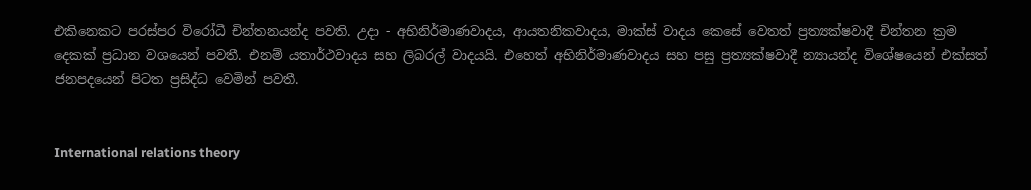එකිනෙකට පරස්පර විරෝධී චින්තනයන්ද පවති. උදා - අභිනිර්මාණවාදය, ආයතනිකවාදය, මාක්ස් වාදය කෙසේ වෙතත් ප්‍රත්‍යක්ෂවාදී චින්තන ක්‍රම දෙකක් ප්‍රධාන වශයෙන් පවතී. එනම් යතාර්ථවාදය සහ ලිබරල් වාදයයි. එහෙත් අභිනිර්මාණවාදය සහ පසු ප්‍රත්‍යක්ෂවාදී න්‍යායන්ද විශේෂයෙන් එක්සත් ජනපදයෙන් පිටත ප්‍රසිද්ධ වෙමින් පවතී.


International relations theory